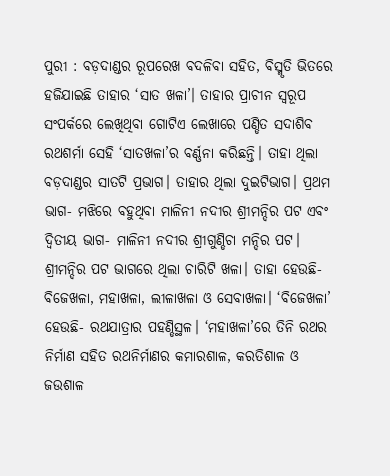ପୁରୀ : ବଡ଼ଦାଣ୍ଡର ରୂପରେଖ ବଦଳିବା ସହିତ, ବିସ୍ମୃତି ଭିତରେ ହଜିଯାଇଛି ତାହାର ‘ସାତ ଖଳା’। ତାହାର ପ୍ରାଚୀନ ସ୍ୱରୂପ ସଂପର୍କରେ ଲେଖିଥିବା ଗୋଟିଏ ଲେଖାରେ ପଣ୍ଡିତ ସଦାଶିବ ରଥଶର୍ମା ସେହି ‘ସାତଖଳା’ର ବର୍ଣ୍ଣନା କରିଛନ୍ତି। ତାହା ଥିଲା ବଡ଼ଦାଣ୍ଡର ସାତଟି ପ୍ରଭାଗ। ତାହାର ଥିଲା ଦୁଇଟିଭାଗ। ପ୍ରଥମ ଭାଗ- ମଝିରେ ବହୁଥିବା ମାଳିନୀ ନଦୀର ଶ୍ରୀମନ୍ଦିର ପଟ ଏବଂ ଦ୍ୱିତୀୟ ଭାଗ- ମାଳିନୀ ନଦୀର ଶ୍ରୀଗୁଣ୍ଡିଚା ମନ୍ଦିର ପଟ। ଶ୍ରୀମନ୍ଦିର ପଟ ଭାଗରେ ଥିଲା ଚାରିଟି ଖଳା। ତାହା ହେଉଛି- ବିଜେଖଳା, ମହାଖଳା, ଲୀଳାଖଳା ଓ ସେବାଖଳା। ‘ବିଜେଖଳା’ ହେଉଛି- ରଥଯାତ୍ରାର ପହଣ୍ଡିସ୍ଥଳ। ‘ମହାଖଳା’ରେ ତିନି ରଥର ନିର୍ମାଣ ସହିତ ରଥନିର୍ମାଣର କମାରଶାଳ, କରତିଶାଳ ଓ ଜଉଶାଳ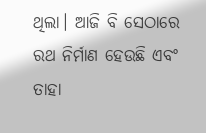ଥିଲା। ଆଜି ବି ସେଠାରେ ରଥ ନିର୍ମାଣ ହେଉଛି ଏବଂ ତାହା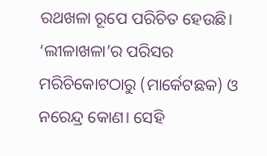ରଥଖଳା ରୂପେ ପରିଚିତ ହେଉଛି। ‘ଲୀଳାଖଳା’ର ପରିସର ମରିଚିକୋଟଠାରୁ (ମାର୍କେଟଛକ) ଓ ନରେନ୍ଦ୍ର କୋଣ। ସେହି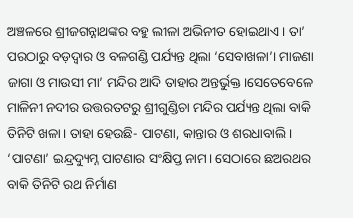ଅଞ୍ଚଳରେ ଶ୍ରୀଜଗନ୍ନାଥଙ୍କର ବହୁ ଲୀଳା ଅଭିନୀତ ହୋଇଥାଏ। ତା’ ପରଠାରୁ ବଡ଼ଦ୍ୱାର ଓ ବଳଗଣ୍ଡି ପର୍ଯ୍ୟନ୍ତ ଥିଲା ‘ସେବାଖଳା’। ମାଜଣା ଜାଗା ଓ ମାଉସୀ ମା’ ମନ୍ଦିର ଆଦି ତାହାର ଅନ୍ତର୍ଭୁକ୍ତ।ସେତେବେଳେ ମାଳିନୀ ନଦୀର ଉତ୍ତରତଟରୁ ଶ୍ରୀଗୁଣ୍ଡିଚା ମନ୍ଦିର ପର୍ଯ୍ୟନ୍ତ ଥିଲା ବାକି ତିନିଟି ଖଳା। ତାହା ହେଉଛି- ପାଟଣା, କାନ୍ତାର ଓ ଶରଧାବାଲି। ‘ପାଟଣା’ ଇନ୍ଦ୍ରଦ୍ୟୁମ୍ନ ପାଟଣାର ସଂକ୍ଷିପ୍ତ ନାମ। ସେଠାରେ ଛଅରଥର ବାକି ତିନିଟି ରଥ ନିର୍ମାଣ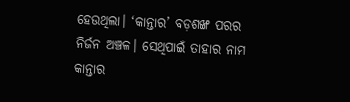ହେଉଥିଲା। ‘କାନ୍ତାର’ ବଡ଼ଶଙ୍ଖ ପରର ନିର୍ଜନ ଅଞ୍ଚଳ। ସେଥିପାଇଁ ତାହାର ନାମ କାନ୍ତାର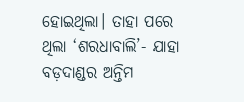ହୋଇଥିଲା। ତାହା ପରେ ଥିଲା ‘ଶରଧାବାଲି’- ଯାହା ବଡ଼ଦାଣ୍ଡର ଅନ୍ତିମ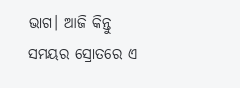ଭାଗ। ଆଜି କିନ୍ତୁ ସମୟର ସ୍ରୋତରେ ଏ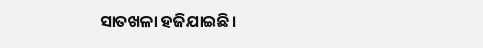ସାତଖଳା ହଜିଯାଇଛି।